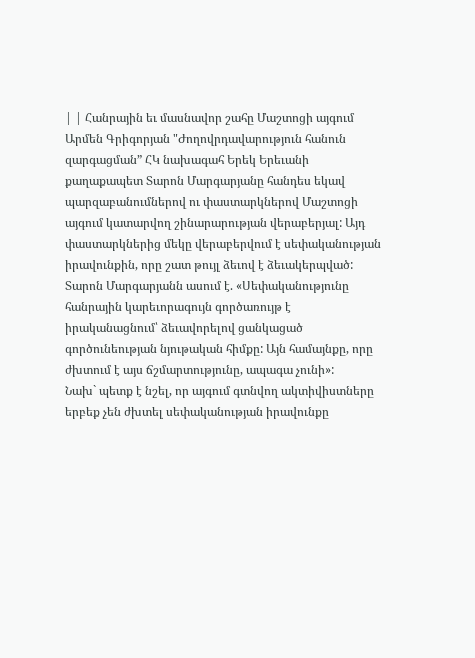| | Հանրային եւ մասնավոր շահը Մաշտոցի այգում Արմեն Գրիգորյան "Ժողովրդավարություն հանուն զարգացման” ՀԿ նախագահ Երեկ Երեւանի քաղաքապետ Տարոն Մարգարյանը հանդես եկավ պարզաբանումներով ու փաստարկներով Մաշտոցի այգում կատարվող շինարարության վերաբերյալ: Այդ փաստարկներից մեկը վերաբերվում է սեփականության իրավունքին, որը շատ թույլ ձեւով է ձեւակերպված:
Տարոն Մարգարյանն ասում է. «Սեփականությունը հանրային կարեւորագույն գործառույթ է իրականացնում՝ ձեւավորելով ցանկացած գործունեության նյութական հիմքը: Այն համայնքը, որը ժխտում է այս ճշմարտությունը, ապագա չունի»:
Նախ` պետք է նշել, որ այգում գտնվող ակտիվիստները երբեք չեն ժխտել սեփականության իրավունքը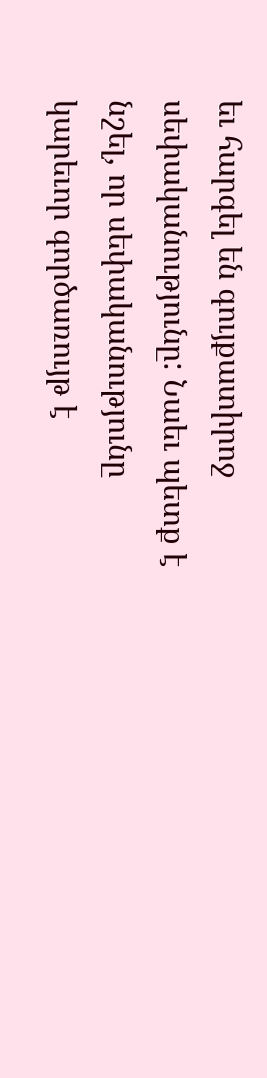եւ հարգել են գույքատիրոջ սեփականությունը: Նաեւ պետք է նշել, որ սեփականությունը կարեւոր գործառույթ է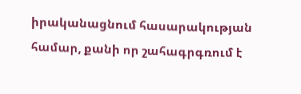իրականացնում հասարակության համար, քանի որ շահագրգռում է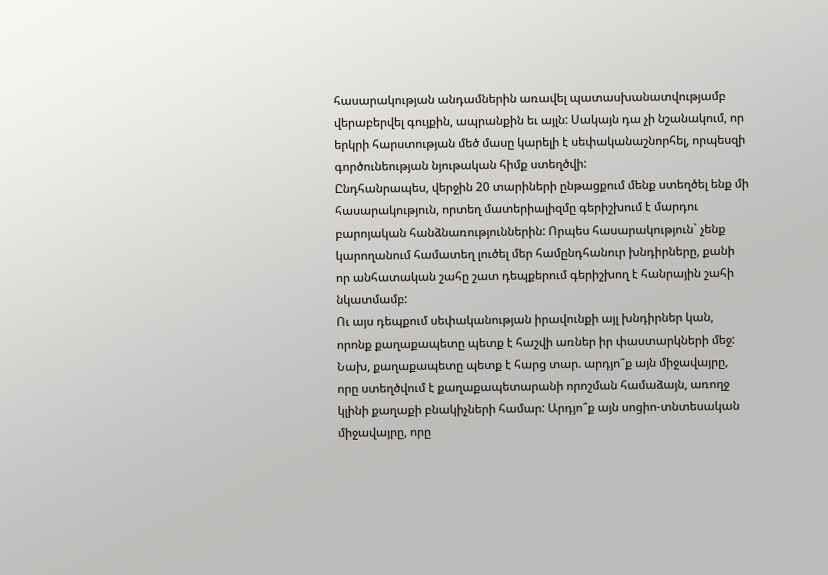հասարակության անդամներին առավել պատասխանատվությամբ վերաբերվել գույքին, ապրանքին եւ այլն: Սակայն դա չի նշանակում, որ երկրի հարստության մեծ մասը կարելի է սեփականաշնորհել, որպեսզի գործունեության նյութական հիմք ստեղծվի:
Ընդհանրապես, վերջին 20 տարիների ընթացքում մենք ստեղծել ենք մի հասարակություն, որտեղ մատերիալիզմը գերիշխում է մարդու բարոյական հանձնառություններին: Որպես հասարակություն` չենք կարողանում համատեղ լուծել մեր համընդհանուր խնդիրները, քանի որ անհատական շահը շատ դեպքերում գերիշխող է հանրային շահի նկատմամբ:
Ու այս դեպքում սեփականության իրավունքի այլ խնդիրներ կան, որոնք քաղաքապետը պետք է հաշվի առներ իր փաստարկների մեջ: Նախ, քաղաքապետը պետք է հարց տար. արդյո՞ք այն միջավայրը, որը ստեղծվում է քաղաքապետարանի որոշման համաձայն, առողջ կլինի քաղաքի բնակիչների համար: Արդյո՞ք այն սոցիո-տնտեսական միջավայրը, որը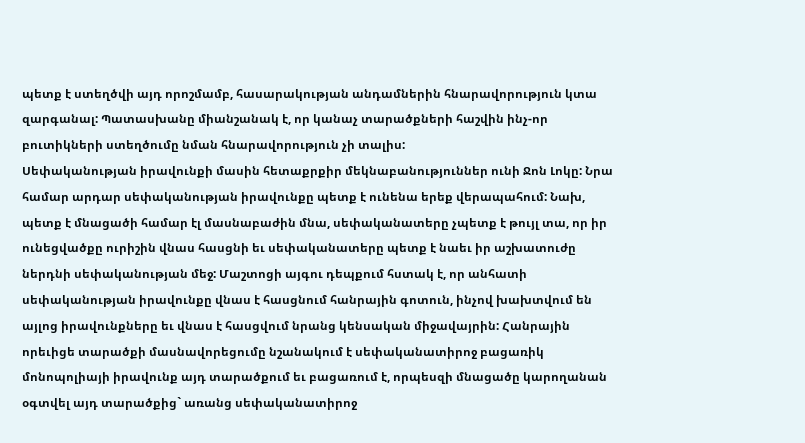պետք է ստեղծվի այդ որոշմամբ, հասարակության անդամներին հնարավորություն կտա զարգանալ: Պատասխանը միանշանակ է, որ կանաչ տարածքների հաշվին ինչ-որ բուտիկների ստեղծումը նման հնարավորություն չի տալիս:
Սեփականության իրավունքի մասին հետաքրքիր մեկնաբանություններ ունի Ջոն Լոկը: Նրա համար արդար սեփականության իրավունքը պետք է ունենա երեք վերապահում: Նախ, պետք է մնացածի համար էլ մասնաբաժին մնա, սեփականատերը չպետք է թույլ տա, որ իր ունեցվածքը ուրիշին վնաս հասցնի եւ սեփականատերը պետք է նաեւ իր աշխատուժը ներդնի սեփականության մեջ: Մաշտոցի այգու դեպքում հստակ է, որ անհատի սեփականության իրավունքը վնաս է հասցնում հանրային գոտուն, ինչով խախտվում են այլոց իրավունքները եւ վնաս է հասցվում նրանց կենսական միջավայրին: Հանրային որեւիցե տարածքի մասնավորեցումը նշանակում է սեփականատիրոջ բացառիկ մոնոպոլիայի իրավունք այդ տարածքում եւ բացառում է, որպեսզի մնացածը կարողանան օգտվել այդ տարածքից` առանց սեփականատիրոջ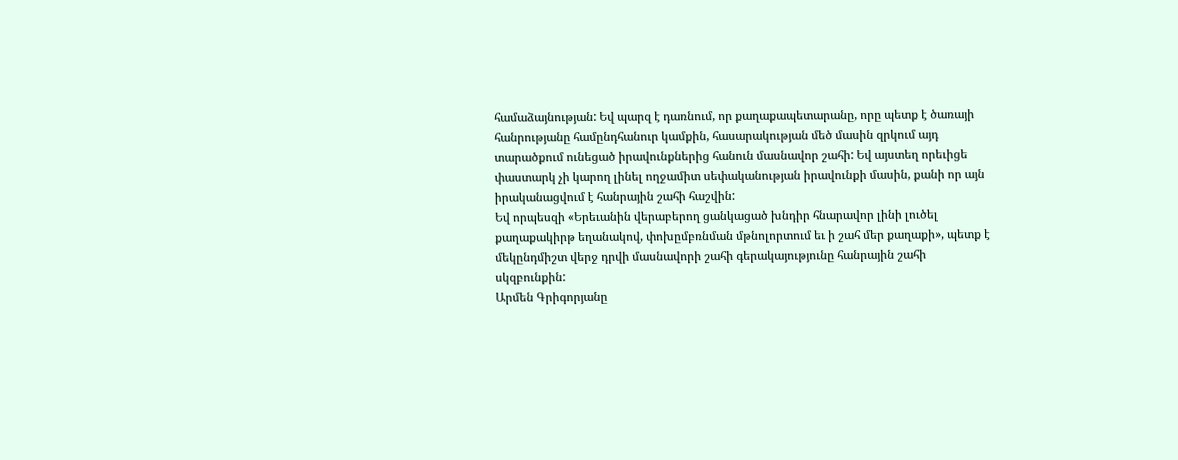համաձայնության: Եվ պարզ է դառնում, որ քաղաքապետարանը, որը պետք է ծառայի հանրությանը համընդհանուր կամքին, հասարակության մեծ մասին զրկում այդ տարածքում ունեցած իրավունքներից հանուն մասնավոր շահի: Եվ այստեղ որեւիցե փաստարկ չի կարող լինել ողջամիտ սեփականության իրավունքի մասին, քանի որ այն իրականացվում է հանրային շահի հաշվին:
Եվ որպեսզի «Երեւանին վերաբերող ցանկացած խնդիր հնարավոր լինի լուծել քաղաքակիրթ եղանակով, փոխըմբռնման մթնոլորտում եւ ի շահ մեր քաղաքի», պետք է մեկընդմիշտ վերջ դրվի մասնավորի շահի գերակայությունը հանրային շահի սկզբունքին:
Արմեն Գրիգորյանը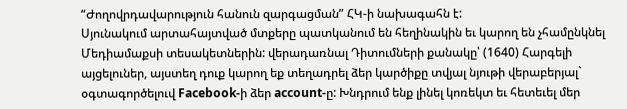“Ժողովրդավարություն հանուն զարգացման” ՀԿ-ի նախագահն է:
Սյունակում արտահայտված մտքերը պատկանում են հեղինակին եւ կարող են չհամընկնել Մեդիամաքսի տեսակետներին: վերադառնալ Դիտումների քանակը՝ (1640) Հարգելի այցելուներ, այստեղ դուք կարող եք տեղադրել ձեր կարծիքը տվյալ նյութի վերաբերյալ` օգտագործելուվ Facebook-ի ձեր account-ը: Խնդրում ենք լինել կոռեկտ եւ հետեւել մեր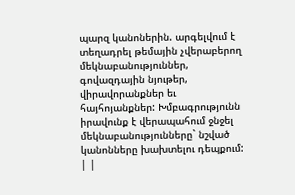պարզ կանոներին. արգելվում է տեղադրել թեմային չվերաբերող մեկնաբանություններ, գովազդային նյութեր, վիրավորանքներ եւ հայհոյանքներ: Խմբագրությունն իրավունք է վերապահում ջնջել մեկնաբանությունները` նշված կանոնները խախտելու դեպքում: | |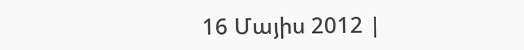16 Մայիս 2012 |